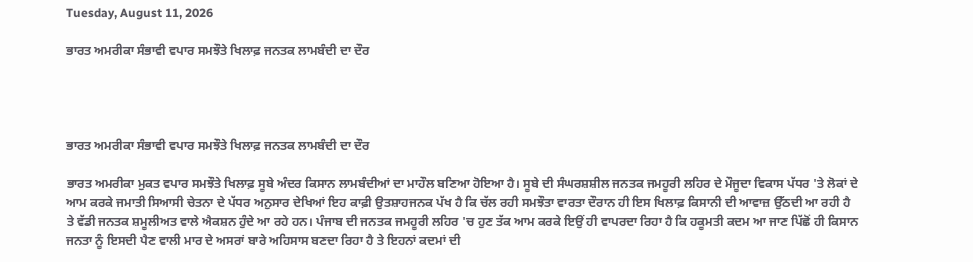Tuesday, August 11, 2026

ਭਾਰਤ ਅਮਰੀਕਾ ਸੰਭਾਵੀ ਵਪਾਰ ਸਮਝੌਤੇ ਖਿਲਾਫ਼ ਜਨਤਕ ਲਾਮਬੰਦੀ ਦਾ ਦੌਰ




ਭਾਰਤ ਅਮਰੀਕਾ ਸੰਭਾਵੀ ਵਪਾਰ ਸਮਝੌਤੇ ਖਿਲਾਫ਼ ਜਨਤਕ ਲਾਮਬੰਦੀ ਦਾ ਦੌਰ

ਭਾਰਤ ਅਮਰੀਕਾ ਮੁਕਤ ਵਪਾਰ ਸਮਝੌਤੇ ਖਿਲਾਫ਼ ਸੂਬੇ ਅੰਦਰ ਕਿਸਾਨ ਲਾਮਬੰਦੀਆਂ ਦਾ ਮਾਹੌਲ ਬਣਿਆ ਹੋਇਆ ਹੈ। ਸੂਬੇ ਦੀ ਸੰਘਰਸ਼ਸ਼ੀਲ ਜਨਤਕ ਜਮਹੂਰੀ ਲਹਿਰ ਦੇ ਮੌਜੂਦਾ ਵਿਕਾਸ ਪੱਧਰ 'ਤੇ ਲੋਕਾਂ ਦੇ ਆਮ ਕਰਕੇ ਜਮਾਤੀ ਸਿਆਸੀ ਚੇਤਨਾ ਦੇ ਪੱਧਰ ਅਨੁਸਾਰ ਦੇਖਿਆਂ ਇਹ ਕਾਫ਼ੀ ਉਤਸ਼ਾਹਜਨਕ ਪੱਖ ਹੈ ਕਿ ਚੱਲ ਰਹੀ ਸਮਝੌਤਾ ਵਾਰਤਾ ਦੌਰਾਨ ਹੀ ਇਸ ਖਿਲਾਫ਼ ਕਿਸਾਨੀ ਦੀ ਆਵਾਜ਼ ਉੱਠਦੀ ਆ ਰਹੀ ਹੈ ਤੇ ਵੱਡੀ ਜਨਤਕ ਸ਼ਮੂਲੀਅਤ ਵਾਲੇ ਐਕਸ਼ਨ ਹੁੰਦੇ ਆ ਰਹੇ ਹਨ। ਪੰਜਾਬ ਦੀ ਜਨਤਕ ਜਮਹੂਰੀ ਲਹਿਰ 'ਚ ਹੁਣ ਤੱਕ ਆਮ ਕਰਕੇ ਇਉਂ ਹੀ ਵਾਪਰਦਾ ਰਿਹਾ ਹੈ ਕਿ ਹਕੂਮਤੀ ਕਦਮ ਆ ਜਾਣ ਪਿੱਛੋਂ ਹੀ ਕਿਸਾਨ ਜਨਤਾ ਨੂੰ ਇਸਦੀ ਪੈਣ ਵਾਲੀ ਮਾਰ ਦੇ ਅਸਰਾਂ ਬਾਰੇ ਅਹਿਸਾਸ ਬਣਦਾ ਰਿਹਾ ਹੈ ਤੇ ਇਹਨਾਂ ਕਦਮਾਂ ਦੀ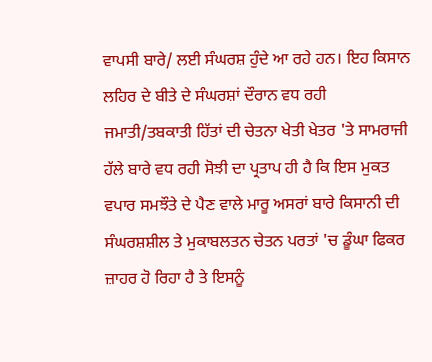ਵਾਪਸੀ ਬਾਰੇ/ ਲਈ ਸੰਘਰਸ਼ ਹੁੰਦੇ ਆ ਰਹੇ ਹਨ। ਇਹ ਕਿਸਾਨ ਲਹਿਰ ਦੇ ਬੀਤੇ ਦੇ ਸੰਘਰਸ਼ਾਂ ਦੌਰਾਨ ਵਧ ਰਹੀ ਜਮਾਤੀ/ਤਬਕਾਤੀ ਹਿੱਤਾਂ ਦੀ ਚੇਤਨਾ ਖੇਤੀ ਖੇਤਰ 'ਤੇ ਸਾਮਰਾਜੀ ਹੱਲੇ ਬਾਰੇ ਵਧ ਰਹੀ ਸੋਝੀ ਦਾ ਪ੍ਰਤਾਪ ਹੀ ਹੈ ਕਿ ਇਸ ਮੁਕਤ ਵਪਾਰ ਸਮਝੌਤੇ ਦੇ ਪੈਣ ਵਾਲੇ ਮਾਰੂ ਅਸਰਾਂ ਬਾਰੇ ਕਿਸਾਨੀ ਦੀ ਸੰਘਰਸ਼ਸ਼ੀਲ ਤੇ ਮੁਕਾਬਲਤਨ ਚੇਤਨ ਪਰਤਾਂ 'ਚ ਡੂੰਘਾ ਫਿਕਰ ਜ਼ਾਹਰ ਹੋ ਰਿਹਾ ਹੈ ਤੇ ਇਸਨੂੰ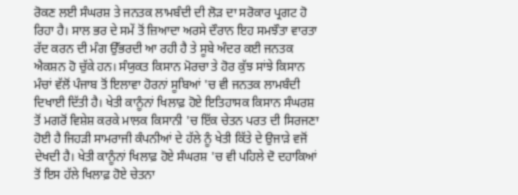ਰੋਕਣ ਲਈ ਸੰਘਰਸ਼ ਤੇ ਜਨਤਕ ਲਾਮਬੰਦੀ ਦੀ ਲੋੜ ਦਾ ਸਰੋਕਾਰ ਪ੍ਰਗਟ ਹੋ ਰਿਹਾ ਹੈ। ਸਾਲ ਭਰ ਦੇ ਸਮੇਂ ਤੋਂ ਜ਼ਿਆਦਾ ਅਰਸੇ ਦੌਰਾਨ ਇਹ ਸਮਝੌਤਾ ਵਾਰਤਾ ਰੱਦ ਕਰਨ ਦੀ ਮੰਗ ਉੱਭਰਦੀ ਆ ਰਹੀ ਹੈ ਤੇ ਸੂਬੇ ਅੰਦਰ ਕਈ ਜਨਤਕ ਐਕਸ਼ਨ ਹੋ ਚੁੱਕੇ ਹਨ। ਸੰਯੁਕਤ ਕਿਸਾਨ ਮੋਰਚਾ ਤੇ ਹੋਰ ਕੁੱਝ ਸਾਂਝੇ ਕਿਸਾਨ ਮੰਚਾਂ ਵੱਲੋਂ ਪੰਜਾਬ ਤੋਂ ਇਲਾਵਾ ਹੋਰਨਾਂ ਸੂਬਿਆਂ 'ਚ ਵੀ ਜਨਤਕ ਲਾਮਬੰਦੀ ਦਿਖਾਈ ਦਿੱਤੀ ਹੈ। ਖੇਤੀ ਕਾਨੂੰਨਾਂ ਖਿਲਾਫ਼ ਹੋਏ ਇਤਿਹਾਸਕ ਕਿਸਾਨ ਸੰਘਰਸ਼ ਤੋਂ ਮਗਰੋਂ ਵਿਸ਼ੇਸ਼ ਕਰਕੇ ਮਾਲਕ ਕਿਸਾਨੀ 'ਚ ਇੱਕ ਚੇਤਨ ਪਰਤ ਦੀ ਸਿਰਜਣਾ ਹੋਈ ਹੈ ਜਿਹੜੀ ਸਾਮਰਾਜੀ ਕੰਪਨੀਆਂ ਦੇ ਹੱਲੇ ਨੂੰ ਖੇਤੀ ਕਿੱਤੇ ਦੇ ਉਜਾੜੇ ਵਜੋਂ ਦੇਖਦੀ ਹੈ। ਖੇਤੀ ਕਾਨੂੰਨਾਂ ਖਿਲਾਫ਼ ਹੋਏ ਸੰਘਰਸ਼ 'ਚ ਵੀ ਪਹਿਲੇ ਦੋ ਦਹਾਕਿਆਂ ਤੋਂ ਇਸ ਹੱਲੇ ਖਿਲਾਫ਼ ਹੋਏ ਚੇਤਨਾ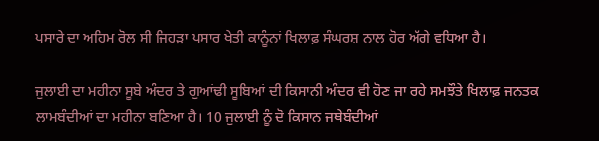ਪਸਾਰੇ ਦਾ ਅਹਿਮ ਰੋਲ ਸੀ ਜਿਹੜਾ ਪਸਾਰ ਖੇਤੀ ਕਾਨੂੰਨਾਂ ਖਿਲਾਫ਼ ਸੰਘਰਸ਼ ਨਾਲ ਹੋਰ ਅੱਗੇ ਵਧਿਆ ਹੈ।

ਜੁਲਾਈ ਦਾ ਮਹੀਨਾ ਸੂਬੇ ਅੰਦਰ ਤੇ ਗੁਆਂਢੀ ਸੂਬਿਆਂ ਦੀ ਕਿਸਾਨੀ ਅੰਦਰ ਵੀ ਹੋਣ ਜਾ ਰਹੇ ਸਮਝੌਤੇ ਖਿਲਾਫ਼ ਜਨਤਕ ਲਾਮਬੰਦੀਆਂ ਦਾ ਮਹੀਨਾ ਬਣਿਆ ਹੈ। 10 ਜੁਲਾਈ ਨੂੰ ਦੋ ਕਿਸਾਨ ਜਥੇਬੰਦੀਆਂ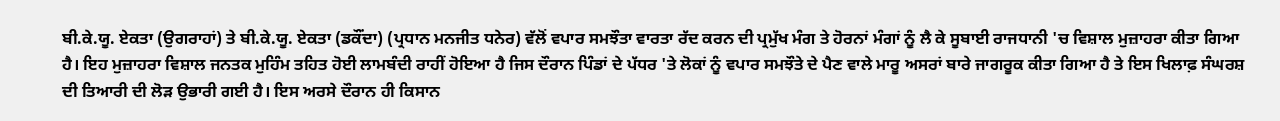ਬੀ.ਕੇ.ਯੂ. ਏਕਤਾ (ਉਗਰਾਹਾਂ) ਤੇ ਬੀ.ਕੇ.ਯੂ. ਏਕਤਾ (ਡਕੌਂਦਾ) (ਪ੍ਰਧਾਨ ਮਨਜੀਤ ਧਨੇਰ) ਵੱਲੋਂ ਵਪਾਰ ਸਮਝੌਤਾ ਵਾਰਤਾ ਰੱਦ ਕਰਨ ਦੀ ਪ੍ਰਮੁੱਖ ਮੰਗ ਤੇ ਹੋਰਨਾਂ ਮੰਗਾਂ ਨੂੰ ਲੈ ਕੇ ਸੂਬਾਈ ਰਾਜਧਾਨੀ 'ਚ ਵਿਸ਼ਾਲ ਮੁਜ਼ਾਹਰਾ ਕੀਤਾ ਗਿਆ ਹੈ। ਇਹ ਮੁਜ਼ਾਹਰਾ ਵਿਸ਼ਾਲ ਜਨਤਕ ਮੁਹਿੰਮ ਤਹਿਤ ਹੋਈ ਲਾਮਬੰਦੀ ਰਾਹੀਂ ਹੋਇਆ ਹੈ ਜਿਸ ਦੌਰਾਨ ਪਿੰਡਾਂ ਦੇ ਪੱਧਰ 'ਤੇ ਲੋਕਾਂ ਨੂੰ ਵਪਾਰ ਸਮਝੌਤੇ ਦੇ ਪੈਣ ਵਾਲੇ ਮਾਰੂ ਅਸਰਾਂ ਬਾਰੇ ਜਾਗਰੂਕ ਕੀਤਾ ਗਿਆ ਹੈ ਤੇ ਇਸ ਖਿਲਾਫ਼ ਸੰਘਰਸ਼ ਦੀ ਤਿਆਰੀ ਦੀ ਲੋੜ ਉਭਾਰੀ ਗਈ ਹੈ। ਇਸ ਅਰਸੇ ਦੌਰਾਨ ਹੀ ਕਿਸਾਨ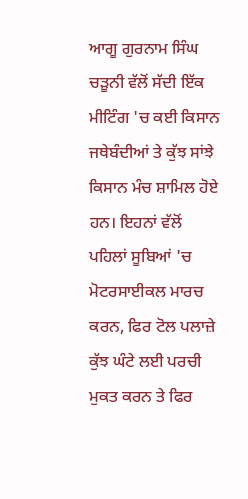ਆਗੂ ਗੁਰਨਾਮ ਸਿੰਘ ਚੜੂਨੀ ਵੱਲੋਂ ਸੱਦੀ ਇੱਕ ਮੀਟਿੰਗ 'ਚ ਕਈ ਕਿਸਾਨ ਜਥੇਬੰਦੀਆਂ ਤੇ ਕੁੱਝ ਸਾਂਝੇ ਕਿਸਾਨ ਮੰਚ ਸ਼ਾਮਿਲ ਹੋਏ ਹਨ। ਇਹਨਾਂ ਵੱਲੋਂ ਪਹਿਲਾਂ ਸੂਬਿਆਂ 'ਚ ਮੋਟਰਸਾਈਕਲ ਮਾਰਚ ਕਰਨ, ਫਿਰ ਟੋਲ ਪਲਾਜ਼ੇ ਕੁੱਝ ਘੰਟੇ ਲਈ ਪਰਚੀ ਮੁਕਤ ਕਰਨ ਤੇ ਫਿਰ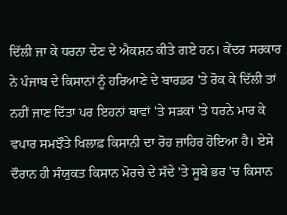ਦਿੱਲੀ ਜਾ ਕੇ ਧਰਨਾ ਦੇਣ ਦੇ ਐਕਸ਼ਨ ਕੀਤੇ ਗਏ ਹਨ। ਕੇਂਦਰ ਸਰਕਾਰ ਨੇ ਪੰਜਾਬ ਦੇ ਕਿਸਾਨਾਂ ਨੂੰ ਹਰਿਆਣੇ ਦੇ ਬਾਰਡਰ 'ਤੇ ਰੋਕ ਕੇ ਦਿੱਲੀ ਤਾਂ ਨਹੀਂ ਜਾਣ ਦਿੱਤਾ ਪਰ ਇਹਨਾਂ ਥਾਵਾਂ 'ਤੇ ਸੜਕਾਂ 'ਤੇ ਧਰਨੇ ਮਾਰ ਕੇ ਵਪਾਰ ਸਮਝੌਤੇ ਖਿਲਾਫ਼ ਕਿਸਾਨੀ ਦਾ ਰੋਹ ਜ਼ਾਹਿਰ ਹੋਇਆ ਹੈ। ਏਸੇ ਦੌਰਾਨ ਹੀ ਸੰਯੁਕਤ ਕਿਸਾਨ ਮੋਰਚੇ ਦੇ ਸੱਦੇ 'ਤੇ ਸੂਬੇ ਭਰ 'ਚ ਕਿਸਾਨ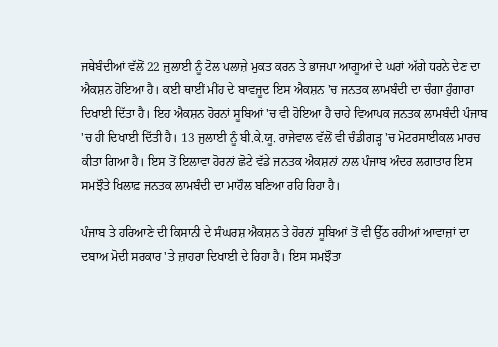ਜਥੇਬੰਦੀਆਂ ਵੱਲੋਂ 22 ਜੁਲਾਈ ਨੂੰ ਟੋਲ ਪਲਾਜ਼ੇ ਮੁਕਤ ਕਰਨ ਤੇ ਭਾਜਪਾ ਆਗੂਆਂ ਦੇ ਘਰਾਂ ਅੱਗੇ ਧਰਨੇ ਦੇਣ ਦਾ ਐਕਸ਼ਨ ਹੋਇਆ ਹੈ। ਕਈ ਥਾਈਂ ਮੀਂਹ ਦੇ ਬਾਵਜੂਦ ਇਸ ਐਕਸ਼ਨ 'ਚ ਜਨਤਕ ਲਾਮਬੰਦੀ ਦਾ ਚੰਗਾ ਹੁੰਗਾਰਾ ਦਿਖਾਈ ਦਿੱਤਾ ਹੈ। ਇਹ ਐਕਸ਼ਨ ਹੋਰਨਾਂ ਸੂਬਿਆਂ 'ਚ ਵੀ ਹੋਇਆ ਹੈ ਚਾਹੇ ਵਿਆਪਕ ਜਨਤਕ ਲਾਮਬੰਦੀ ਪੰਜਾਬ 'ਚ ਹੀ ਦਿਖਾਈ ਦਿੱਤੀ ਹੈ। 13 ਜੁਲਾਈ ਨੂੰ ਬੀ.ਕੇ.ਯੂ. ਰਾਜੇਵਾਲ ਵੱਲੋਂ ਵੀ ਚੰਡੀਗੜ੍ਹ 'ਚ ਮੋਟਰਸਾਈਕਲ ਮਾਰਚ ਕੀਤਾ ਗਿਆ ਹੈ। ਇਸ ਤੋਂ ਇਲਾਵਾ ਹੋਰਨਾਂ ਛੋਟੇ ਵੱਡੇ ਜਨਤਕ ਐਕਸ਼ਨਾਂ ਨਾਲ ਪੰਜਾਬ ਅੰਦਰ ਲਗਾਤਾਰ ਇਸ ਸਮਝੌਤੇ ਖਿਲਾਫ਼ ਜਨਤਕ ਲਾਮਬੰਦੀ ਦਾ ਮਾਹੌਲ ਬਣਿਆ ਰਹਿ ਰਿਹਾ ਹੈ।

ਪੰਜਾਬ ਤੇ ਹਰਿਆਣੇ ਦੀ ਕਿਸਾਨੀ ਦੇ ਸੰਘਰਸ਼ ਐਕਸ਼ਨ ਤੇ ਹੋਰਨਾਂ ਸੂਬਿਆਂ ਤੋਂ ਵੀ ਉੱਠ ਰਹੀਆਂ ਆਵਾਜ਼ਾਂ ਦਾ ਦਬਾਅ ਮੋਦੀ ਸਰਕਾਰ 'ਤੇ ਜ਼ਾਹਰਾ ਦਿਖਾਈ ਦੇ ਰਿਹਾ ਹੈ। ਇਸ ਸਮਝੌਤਾ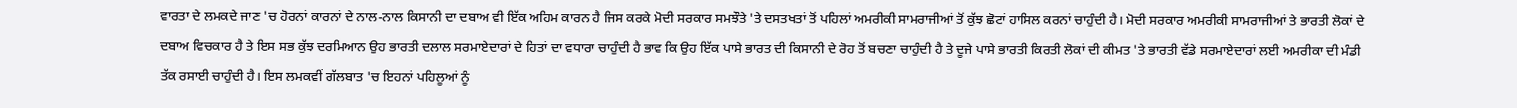ਵਾਰਤਾ ਦੇ ਲਮਕਦੇ ਜਾਣ 'ਚ ਹੋਰਨਾਂ ਕਾਰਨਾਂ ਦੇ ਨਾਲ-ਨਾਲ ਕਿਸਾਨੀ ਦਾ ਦਬਾਅ ਵੀ ਇੱਕ ਅਹਿਮ ਕਾਰਨ ਹੈ ਜਿਸ ਕਰਕੇ ਮੋਦੀ ਸਰਕਾਰ ਸਮਝੌਤੇ 'ਤੇ ਦਸਤਖਤਾਂ ਤੋਂ ਪਹਿਲਾਂ ਅਮਰੀਕੀ ਸਾਮਰਾਜੀਆਂ ਤੋਂ ਕੁੱਝ ਛੋਟਾਂ ਹਾਸਿਲ ਕਰਨਾਂ ਚਾਹੁੰਦੀ ਹੈ। ਮੋਦੀ ਸਰਕਾਰ ਅਮਰੀਕੀ ਸਾਮਰਾਜੀਆਂ ਤੇ ਭਾਰਤੀ ਲੋਕਾਂ ਦੇ ਦਬਾਅ ਵਿਚਕਾਰ ਹੈ ਤੇ ਇਸ ਸਭ ਕੁੱਝ ਦਰਮਿਆਨ ਉਹ ਭਾਰਤੀ ਦਲਾਲ ਸਰਮਾਏਦਾਰਾਂ ਦੇ ਹਿਤਾਂ ਦਾ ਵਧਾਰਾ ਚਾਹੁੰਦੀ ਹੈ ਭਾਵ ਕਿ ਉਹ ਇੱਕ ਪਾਸੇ ਭਾਰਤ ਦੀ ਕਿਸਾਨੀ ਦੇ ਰੋਹ ਤੋਂ ਬਚਣਾ ਚਾਹੁੰਦੀ ਹੈ ਤੇ ਦੂਜੇ ਪਾਸੇ ਭਾਰਤੀ ਕਿਰਤੀ ਲੋਕਾਂ ਦੀ ਕੀਮਤ 'ਤੇ ਭਾਰਤੀ ਵੱਡੇ ਸਰਮਾਏਦਾਰਾਂ ਲਈ ਅਮਰੀਕਾ ਦੀ ਮੰਡੀ ਤੱਕ ਰਸਾਈ ਚਾਹੁੰਦੀ ਹੈ। ਇਸ ਲਮਕਵੀਂ ਗੱਲਬਾਤ 'ਚ ਇਹਨਾਂ ਪਹਿਲੂਆਂ ਨੂੰ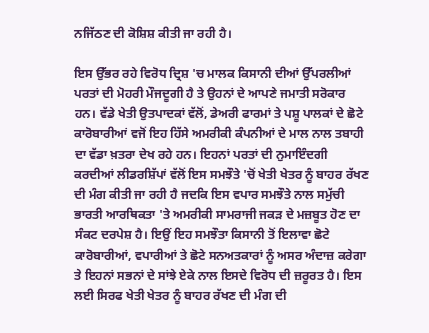ਨਜਿੱਠਣ ਦੀ ਕੋਸ਼ਿਸ਼ ਕੀਤੀ ਜਾ ਰਹੀ ਹੈ।

ਇਸ ਉੱਭਰ ਰਹੇ ਵਿਰੋਧ ਦ੍ਰਿਸ਼ 'ਚ ਮਾਲਕ ਕਿਸਾਨੀ ਦੀਆਂ ਉੱਪਰਲੀਆਂ ਪਰਤਾਂ ਦੀ ਮੋਹਰੀ ਮੌਜਦੂਗੀ ਹੈ ਤੇ ਉਹਨਾਂ ਦੇ ਆਪਣੇ ਜਮਾਤੀ ਸਰੋਕਾਰ ਹਨ। ਵੱਡੇ ਖੇਤੀ ਉਤਪਾਦਕਾਂ ਵੱਲੋਂ, ਡੇਅਰੀ ਫਾਰਮਾਂ ਤੇ ਪਸ਼ੂ ਪਾਲਕਾਂ ਦੇ ਛੋਟੇ ਕਾਰੋਬਾਰੀਆਂ ਵਜੋਂ ਇਹ ਹਿੱਸੇ ਅਮਰੀਕੀ ਕੰਪਨੀਆਂ ਦੇ ਮਾਲ ਨਾਲ ਤਬਾਹੀ ਦਾ ਵੱਡਾ ਖ਼ਤਰਾ ਦੇਖ ਰਹੇ ਹਨ। ਇਹਨਾਂ ਪਰਤਾਂ ਦੀ ਨੁਮਾਇੰਦਗੀ ਕਰਦੀਆਂ ਲੀਡਰਸ਼ਿੱਪਾਂ ਵੱਲੋਂ ਇਸ ਸਮਝੌਤੇ 'ਚੋਂ ਖੇਤੀ ਖੇਤਰ ਨੂੰ ਬਾਹਰ ਰੱਖਣ ਦੀ ਮੰਗ ਕੀਤੀ ਜਾ ਰਹੀ ਹੈ ਜਦਕਿ ਇਸ ਵਪਾਰ ਸਮਝੌਤੇ ਨਾਲ ਸਮੁੱਚੀ ਭਾਰਤੀ ਆਰਥਿਕਤਾ 'ਤੇ ਅਮਰੀਕੀ ਸਾਮਰਾਜੀ ਜਕੜ ਦੇ ਮਜ਼ਬੂਤ ਹੋਣ ਦਾ ਸੰਕਟ ਦਰਪੇਸ਼ ਹੈ। ਇਉਂ ਇਹ ਸਮਝੌਤਾ ਕਿਸਾਨੀ ਤੋਂ ਇਲਾਵਾ ਛੋਟੇ ਕਾਰੋਬਾਰੀਆਂ, ਵਪਾਰੀਆਂ ਤੇ ਛੋਟੇ ਸਨਅਤਕਾਰਾਂ ਨੂੰ ਅਸਰ ਅੰਦਾਜ਼ ਕਰੇਗਾ ਤੇ ਇਹਨਾਂ ਸਭਨਾਂ ਦੇ ਸਾਂਝੇ ਏਕੇ ਨਾਲ ਇਸਦੇ ਵਿਰੋਧ ਦੀ ਜ਼ਰੂਰਤ ਹੈ। ਇਸ ਲਈ ਸਿਰਫ ਖੇਤੀ ਖੇਤਰ ਨੂੰ ਬਾਹਰ ਰੱਖਣ ਦੀ ਮੰਗ ਦੀ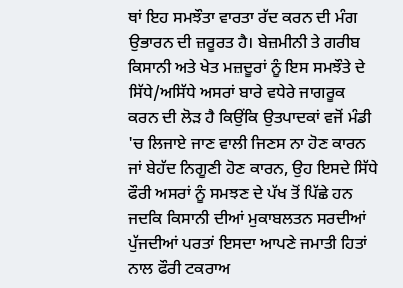ਥਾਂ ਇਹ ਸਮਝੌਤਾ ਵਾਰਤਾ ਰੱਦ ਕਰਨ ਦੀ ਮੰਗ ਉਭਾਰਨ ਦੀ ਜ਼ਰੂਰਤ ਹੈ। ਬੇਜ਼ਮੀਨੀ ਤੇ ਗਰੀਬ ਕਿਸਾਨੀ ਅਤੇ ਖੇਤ ਮਜ਼ਦੂਰਾਂ ਨੂੰ ਇਸ ਸਮਝੌਤੇ ਦੇ ਸਿੱਧੇ/ਅਸਿੱਧੇ ਅਸਰਾਂ ਬਾਰੇ ਵਧੇਰੇ ਜਾਗਰੂਕ ਕਰਨ ਦੀ ਲੋੜ ਹੈ ਕਿਉਂਕਿ ਉਤਪਾਦਕਾਂ ਵਜੋਂ ਮੰਡੀ 'ਚ ਲਿਜਾਏ ਜਾਣ ਵਾਲੀ ਜਿਣਸ ਨਾ ਹੋਣ ਕਾਰਨ ਜਾਂ ਬੇਹੱਦ ਨਿਗੂਣੀ ਹੋਣ ਕਾਰਨ, ਉਹ ਇਸਦੇ ਸਿੱਧੇ ਫੌਰੀ ਅਸਰਾਂ ਨੂੰ ਸਮਝਣ ਦੇ ਪੱਖ ਤੋਂ ਪਿੱਛੇ ਹਨ ਜਦਕਿ ਕਿਸਾਨੀ ਦੀਆਂ ਮੁਕਾਬਲਤਨ ਸਰਦੀਆਂ ਪੁੱਜਦੀਆਂ ਪਰਤਾਂ ਇਸਦਾ ਆਪਣੇ ਜਮਾਤੀ ਹਿਤਾਂ ਨਾਲ ਫੌਰੀ ਟਕਰਾਅ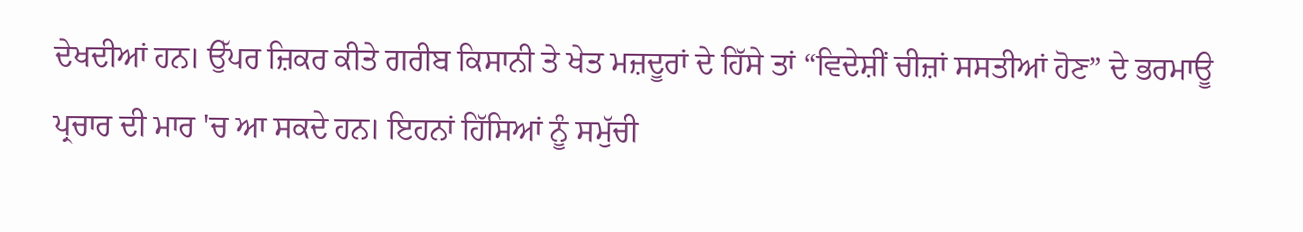ਦੇਖਦੀਆਂ ਹਨ। ਉੱਪਰ ਜ਼ਿਕਰ ਕੀਤੇ ਗਰੀਬ ਕਿਸਾਨੀ ਤੇ ਖੇਤ ਮਜ਼ਦੂਰਾਂ ਦੇ ਹਿੱਸੇ ਤਾਂ “ਵਿਦੇਸ਼ੀਂ ਚੀਜ਼ਾਂ ਸਸਤੀਆਂ ਹੋਣ” ਦੇ ਭਰਮਾਊ ਪ੍ਰਚਾਰ ਦੀ ਮਾਰ 'ਚ ਆ ਸਕਦੇ ਹਨ। ਇਹਨਾਂ ਹਿੱਸਿਆਂ ਨੂੰ ਸਮੁੱਚੀ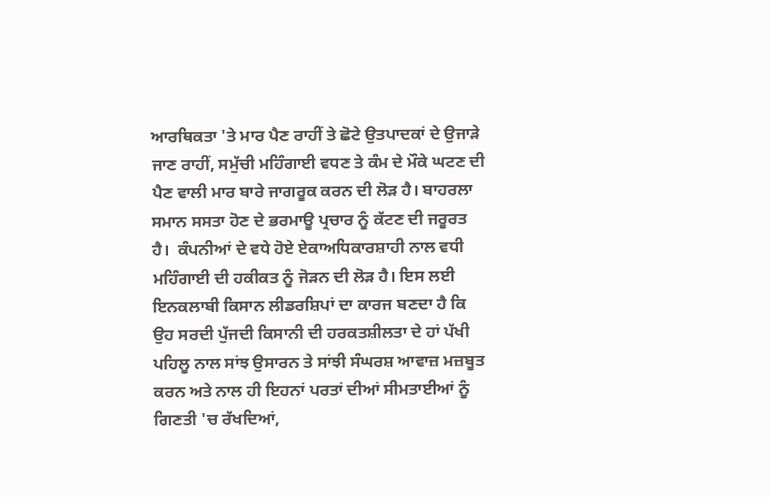ਆਰਥਿਕਤਾ 'ਤੇ ਮਾਰ ਪੈਣ ਰਾਹੀਂ ਤੇ ਛੋਟੇ ਉਤਪਾਦਕਾਂ ਦੇ ਉਜਾੜੇ ਜਾਣ ਰਾਹੀਂ, ਸਮੁੱਚੀ ਮਹਿੰਗਾਈ ਵਧਣ ਤੇ ਕੰਮ ਦੇ ਮੌਕੇ ਘਟਣ ਦੀ ਪੈਣ ਵਾਲੀ ਮਾਰ ਬਾਰੇ ਜਾਗਰੂਕ ਕਰਨ ਦੀ ਲੋੜ ਹੈ। ਬਾਹਰਲਾ ਸਮਾਨ ਸਸਤਾ ਹੋਣ ਦੇ ਭਰਮਾਊ ਪ੍ਰਚਾਰ ਨੂੰ ਕੱਟਣ ਦੀ ਜਰੂਰਤ ਹੈ।  ਕੰਪਨੀਆਂ ਦੇ ਵਧੇ ਹੋਏ ਏਕਾਅਧਿਕਾਰਸ਼ਾਹੀ ਨਾਲ ਵਧੀ ਮਹਿੰਗਾਈ ਦੀ ਹਕੀਕਤ ਨੂੰ ਜੋੜਨ ਦੀ ਲੋੜ ਹੈ। ਇਸ ਲਈ ਇਨਕਲਾਬੀ ਕਿਸਾਨ ਲੀਡਰਸ਼ਿਪਾਂ ਦਾ ਕਾਰਜ ਬਣਦਾ ਹੈ ਕਿ ਉਹ ਸਰਦੀ ਪੁੱਜਦੀ ਕਿਸਾਨੀ ਦੀ ਹਰਕਤਸ਼ੀਲਤਾ ਦੇ ਹਾਂ ਪੱਖੀ ਪਹਿਲੂ ਨਾਲ ਸਾਂਝ ਉਸਾਰਨ ਤੇ ਸਾਂਝੀ ਸੰਘਰਸ਼ ਆਵਾਜ਼ ਮਜ਼ਬੂਤ ਕਰਨ ਅਤੇ ਨਾਲ ਹੀ ਇਹਨਾਂ ਪਰਤਾਂ ਦੀਆਂ ਸੀਮਤਾਈਆਂ ਨੂੰ ਗਿਣਤੀ 'ਚ ਰੱਖਦਿਆਂ,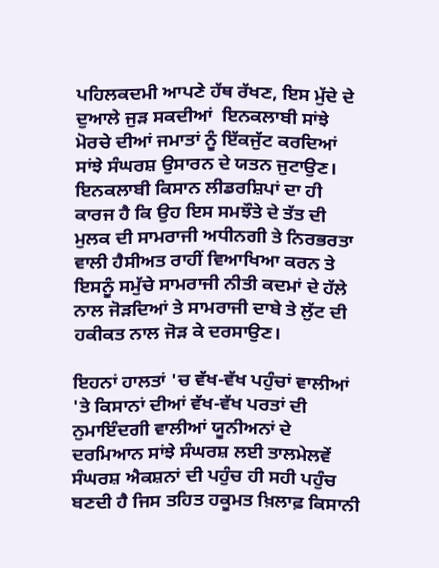ਪਹਿਲਕਦਮੀ ਆਪਣੇ ਹੱਥ ਰੱਖਣ, ਇਸ ਮੁੱਦੇ ਦੇ ਦੁਆਲੇ ਜੁੜ ਸਕਦੀਆਂ  ਇਨਕਲਾਬੀ ਸਾਂਝੇ ਮੋਰਚੇ ਦੀਆਂ ਜਮਾਤਾਂ ਨੂੰ ਇੱਕਜੁੱਟ ਕਰਦਿਆਂ ਸਾਂਝੇ ਸੰਘਰਸ਼ ਉਸਾਰਨ ਦੇ ਯਤਨ ਜੁਟਾਉਣ। ਇਨਕਲਾਬੀ ਕਿਸਾਨ ਲੀਡਰਸ਼ਿਪਾਂ ਦਾ ਹੀ ਕਾਰਜ ਹੈ ਕਿ ਉਹ ਇਸ ਸਮਝੌਤੇ ਦੇ ਤੱਤ ਦੀ ਮੁਲਕ ਦੀ ਸਾਮਰਾਜੀ ਅਧੀਨਗੀ ਤੇ ਨਿਰਭਰਤਾ ਵਾਲੀ ਹੈਸੀਅਤ ਰਾਹੀਂ ਵਿਆਖਿਆ ਕਰਨ ਤੇ ਇਸਨੂੰ ਸਮੁੱਚੇ ਸਾਮਰਾਜੀ ਨੀਤੀ ਕਦਮਾਂ ਦੇ ਹੱਲੇ ਨਾਲ ਜੋੜਦਿਆਂ ਤੇ ਸਾਮਰਾਜੀ ਦਾਬੇ ਤੇ ਲੁੱਟ ਦੀ ਹਕੀਕਤ ਨਾਲ ਜੋੜ ਕੇ ਦਰਸਾਉਣ।

ਇਹਨਾਂ ਹਾਲਤਾਂ 'ਚ ਵੱਖ-ਵੱਖ ਪਹੁੰਚਾਂ ਵਾਲੀਆਂ 'ਤੇ ਕਿਸਾਨਾਂ ਦੀਆਂ ਵੱਖ-ਵੱਖ ਪਰਤਾਂ ਦੀ ਨੁਮਾਇੰਦਗੀ ਵਾਲੀਆਂ ਯੂਨੀਅਨਾਂ ਦੇ ਦਰਮਿਆਨ ਸਾਂਝੇ ਸੰਘਰਸ਼ ਲਈ ਤਾਲਮੇਲਵੇਂ ਸੰਘਰਸ਼ ਐਕਸ਼ਨਾਂ ਦੀ ਪਹੁੰਚ ਹੀ ਸਹੀ ਪਹੁੰਚ ਬਣਦੀ ਹੈ ਜਿਸ ਤਹਿਤ ਹਕੂਮਤ ਖ਼ਿਲਾਫ਼ ਕਿਸਾਨੀ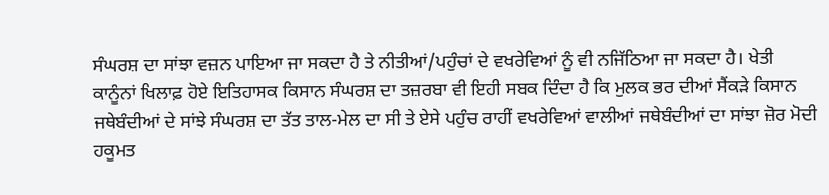ਸੰਘਰਸ਼ ਦਾ ਸਾਂਝਾ ਵਜ਼ਨ ਪਾਇਆ ਜਾ ਸਕਦਾ ਹੈ ਤੇ ਨੀਤੀਆਂ/ਪਹੁੰਚਾਂ ਦੇ ਵਖਰੇਵਿਆਂ ਨੂੰ ਵੀ ਨਜਿੱਠਿਆ ਜਾ ਸਕਦਾ ਹੈ। ਖੇਤੀ ਕਾਨੂੰਨਾਂ ਖਿਲਾਫ਼ ਹੋਏ ਇਤਿਹਾਸਕ ਕਿਸਾਨ ਸੰਘਰਸ਼ ਦਾ ਤਜ਼ਰਬਾ ਵੀ ਇਹੀ ਸਬਕ ਦਿੰਦਾ ਹੈ ਕਿ ਮੁਲਕ ਭਰ ਦੀਆਂ ਸੈਂਕੜੇ ਕਿਸਾਨ ਜਥੇਬੰਦੀਆਂ ਦੇ ਸਾਂਝੇ ਸੰਘਰਸ਼ ਦਾ ਤੱਤ ਤਾਲ-ਮੇਲ ਦਾ ਸੀ ਤੇ ਏਸੇ ਪਹੁੰਚ ਰਾਹੀਂ ਵਖਰੇਵਿਆਂ ਵਾਲੀਆਂ ਜਥੇਬੰਦੀਆਂ ਦਾ ਸਾਂਝਾ ਜ਼ੋਰ ਮੋਦੀ ਹਕੂਮਤ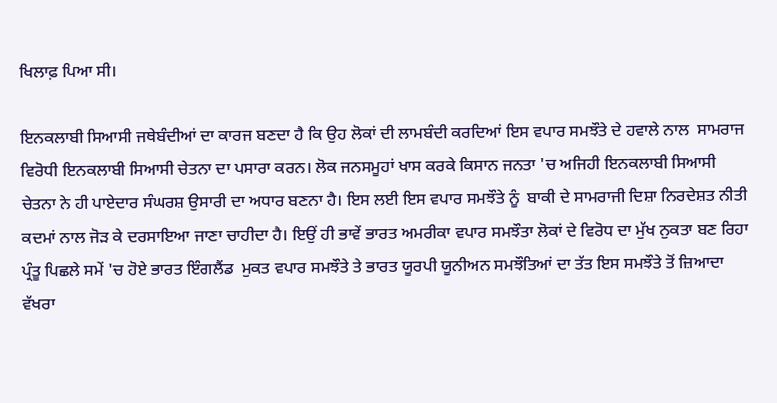ਖਿਲਾਫ਼ ਪਿਆ ਸੀ।

ਇਨਕਲਾਬੀ ਸਿਆਸੀ ਜਥੇਬੰਦੀਆਂ ਦਾ ਕਾਰਜ ਬਣਦਾ ਹੈ ਕਿ ਉਹ ਲੋਕਾਂ ਦੀ ਲਾਮਬੰਦੀ ਕਰਦਿਆਂ ਇਸ ਵਪਾਰ ਸਮਝੌਤੇ ਦੇ ਹਵਾਲੇ ਨਾਲ  ਸਾਮਰਾਜ ਵਿਰੋਧੀ ਇਨਕਲਾਬੀ ਸਿਆਸੀ ਚੇਤਨਾ ਦਾ ਪਸਾਰਾ ਕਰਨ। ਲੋਕ ਜਨਸਮੂਹਾਂ ਖਾਸ ਕਰਕੇ ਕਿਸਾਨ ਜਨਤਾ 'ਚ ਅਜਿਹੀ ਇਨਕਲਾਬੀ ਸਿਆਸੀ ਚੇਤਨਾ ਨੇ ਹੀ ਪਾਏਦਾਰ ਸੰਘਰਸ਼ ਉਸਾਰੀ ਦਾ ਅਧਾਰ ਬਣਨਾ ਹੈ। ਇਸ ਲਈ ਇਸ ਵਪਾਰ ਸਮਝੌਤੇ ਨੂੰ  ਬਾਕੀ ਦੇ ਸਾਮਰਾਜੀ ਦਿਸ਼ਾ ਨਿਰਦੇਸ਼ਤ ਨੀਤੀ ਕਦਮਾਂ ਨਾਲ ਜੋੜ ਕੇ ਦਰਸਾਇਆ ਜਾਣਾ ਚਾਹੀਦਾ ਹੈ। ਇਉਂ ਹੀ ਭਾਵੇਂ ਭਾਰਤ ਅਮਰੀਕਾ ਵਪਾਰ ਸਮਝੌਤਾ ਲੋਕਾਂ ਦੇ ਵਿਰੋਧ ਦਾ ਮੁੱਖ ਨੁਕਤਾ ਬਣ ਰਿਹਾ ਪ੍ਰੰਤੂ ਪਿਛਲੇ ਸਮੇਂ 'ਚ ਹੋਏ ਭਾਰਤ ਇੰਗਲੈਂਡ  ਮੁਕਤ ਵਪਾਰ ਸਮਝੌਤੇ ਤੇ ਭਾਰਤ ਯੂਰਪੀ ਯੂਨੀਅਨ ਸਮਝੌਤਿਆਂ ਦਾ ਤੱਤ ਇਸ ਸਮਝੌਤੇ ਤੋਂ ਜ਼ਿਆਦਾ ਵੱਖਰਾ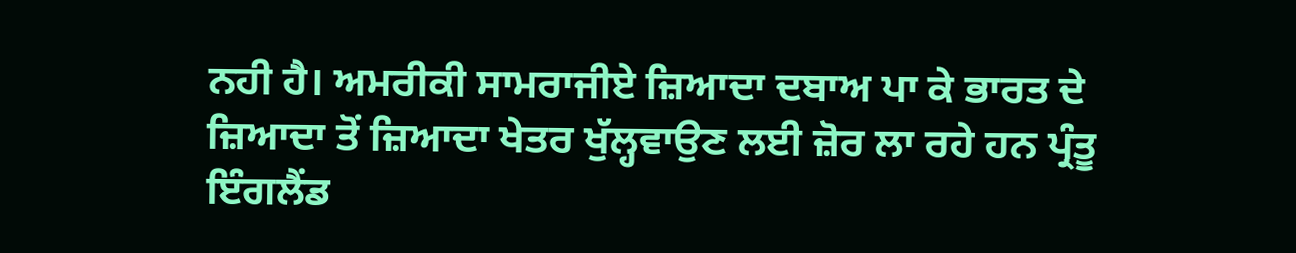ਨਹੀ ਹੈ। ਅਮਰੀਕੀ ਸਾਮਰਾਜੀਏ ਜ਼ਿਆਦਾ ਦਬਾਅ ਪਾ ਕੇ ਭਾਰਤ ਦੇ ਜ਼ਿਆਦਾ ਤੋਂ ਜ਼ਿਆਦਾ ਖੇਤਰ ਖੁੱਲ੍ਹਵਾਉਣ ਲਈ ਜ਼ੋਰ ਲਾ ਰਹੇ ਹਨ ਪ੍ਰੰਤੂ ਇੰਗਲੈਂਡ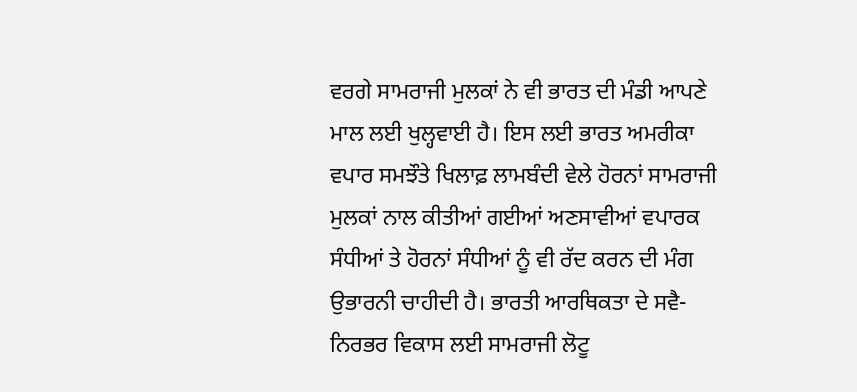ਵਰਗੇ ਸਾਮਰਾਜੀ ਮੁਲਕਾਂ ਨੇ ਵੀ ਭਾਰਤ ਦੀ ਮੰਡੀ ਆਪਣੇ ਮਾਲ ਲਈ ਖੁਲ੍ਹਵਾਈ ਹੈ। ਇਸ ਲਈ ਭਾਰਤ ਅਮਰੀਕਾ ਵਪਾਰ ਸਮਝੌਤੇ ਖਿਲਾਫ਼ ਲਾਮਬੰਦੀ ਵੇਲੇ ਹੋਰਨਾਂ ਸਾਮਰਾਜੀ ਮੁਲਕਾਂ ਨਾਲ ਕੀਤੀਆਂ ਗਈਆਂ ਅਣਸਾਵੀਆਂ ਵਪਾਰਕ ਸੰਧੀਆਂ ਤੇ ਹੋਰਨਾਂ ਸੰਧੀਆਂ ਨੂੰ ਵੀ ਰੱਦ ਕਰਨ ਦੀ ਮੰਗ ਉਭਾਰਨੀ ਚਾਹੀਦੀ ਹੈ। ਭਾਰਤੀ ਆਰਥਿਕਤਾ ਦੇ ਸਵੈ-ਨਿਰਭਰ ਵਿਕਾਸ ਲਈ ਸਾਮਰਾਜੀ ਲੋਟੂ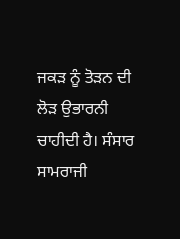ਜਕੜ ਨੂੰ ਤੋੜਨ ਦੀ ਲੋੜ ਉਭਾਰਨੀ ਚਾਹੀਦੀ ਹੈ। ਸੰਸਾਰ ਸਾਮਰਾਜੀ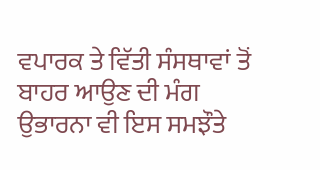ਵਪਾਰਕ ਤੇ ਵਿੱਤੀ ਸੰਸਥਾਵਾਂ ਤੋਂ ਬਾਹਰ ਆਉਣ ਦੀ ਮੰਗ ਉਭਾਰਨਾ ਵੀ ਇਸ ਸਮਝੌਤੇ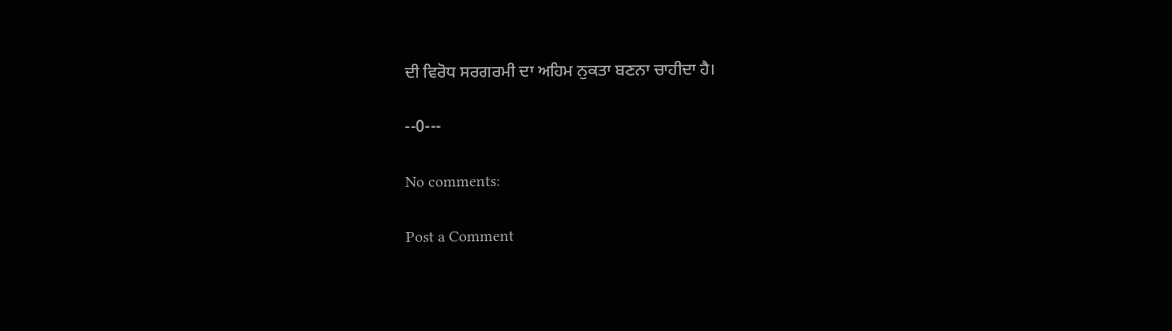ਦੀ ਵਿਰੋਧ ਸਰਗਰਮੀ ਦਾ ਅਹਿਮ ਨੁਕਤਾ ਬਣਨਾ ਚਾਹੀਦਾ ਹੈ।

--0---

No comments:

Post a Comment